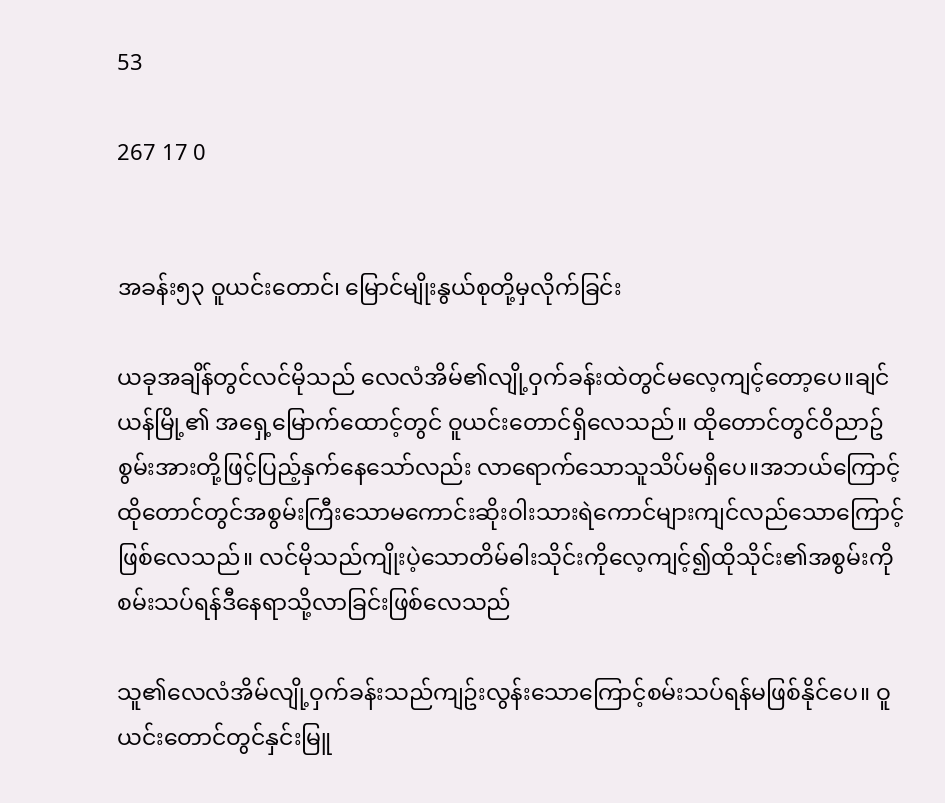53

267 17 0


အခန်း၅၃ ဝူယင်းတောင်၊ မြောင်မျိုးနွယ်စုတို့မှလိုက်ခြင်း

ယခုအချိန်တွင်လင်မိုသည် လေလံအိမ်၏လျို့ဝှက်ခန်းထဲတွင်မလေ့ကျင့်တော့ပေ။ချင်ယန်မြို့၏ အရှေ့မြောက်ထောင့်တွင် ဝူယင်းတောင်ရှိလေသည်။ ထိုတောင်တွင်ဝိညာဥ်စွမ်းအားတို့ဖြင့်ပြည့်နှက်နေသော်လည်း လာရောက်သောသူသိပ်မရှိပေ။အဘယ်ကြောင့်ထိုတောင်တွင်အစွမ်းကြီးသောမကောင်းဆိုးဝါးသားရဲကောင်များကျင်လည်သောကြောင့်ဖြစ်လေသည်။ လင်မိုသည်ကျိုးပဲ့သောတိမ်ဓါးသိုင်းကိုလေ့ကျင့်၍ထိုသိုင်း၏အစွမ်းကိုစမ်းသပ်ရန်ဒီနေရာသို့လာခြင်းဖြစ်လေသည်

သူ၏လေလံအိမ်လျို့ဝှက်ခန်းသည်ကျဥ်းလွန်းသောကြောင့်စမ်းသပ်ရန်မဖြစ်နိုင်ပေ။ ဝူယင်းတောင်တွင်နှင်းမြူ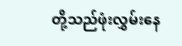တို့သည်ဖုံးလွှမ်းနေ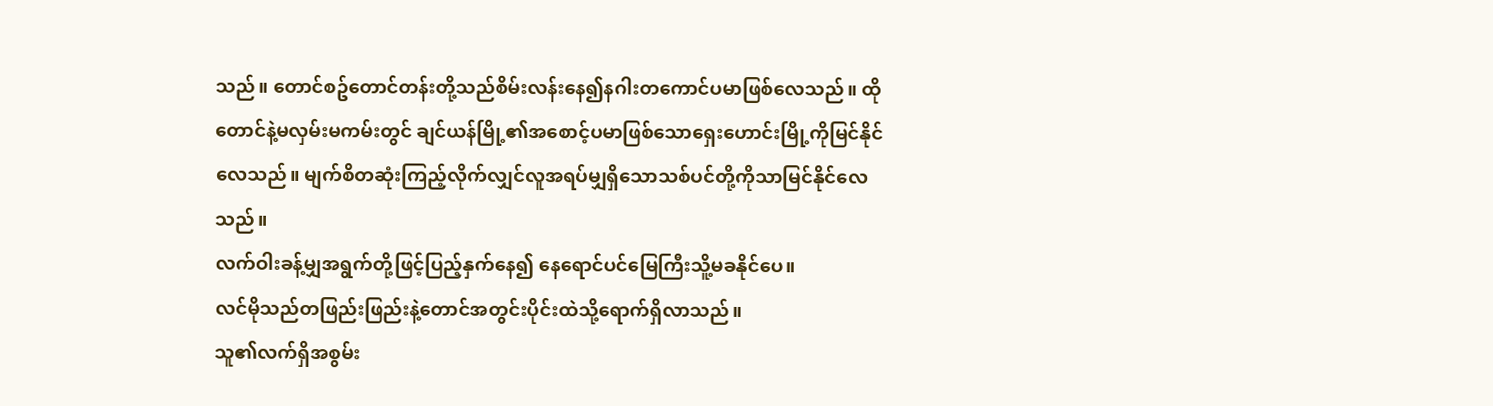သည်။ တောင်စဥ်တောင်တန်းတို့သည်စိမ်းလန်းနေ၍နဂါးတကောင်ပမာဖြစ်လေသည်။ ထိုတောင်နဲ့မလှမ်းမကမ်းတွင် ချင်ယန်မြို့၏အစောင့်ပမာဖြစ်သောရှေးဟောင်းမြို့ကိုမြင်နိုင်လေသည်။ မျက်စိတဆုံးကြည့်လိုက်လျှင်လူအရပ်မျှရှိသောသစ်ပင်တို့ကိုသာမြင်နိုင်လေသည်။
လက်ဝါးခန့်မျှအရွက်တို့ဖြင့်ပြည့်နှက်နေ၍ နေရောင်ပင်မြေကြီးသိူ့မခနိုင်ပေ။
လင်မိုသည်တဖြည်းဖြည်းနဲ့တောင်အတွင်းပိုင်းထဲသို့ရောက်ရှိလာသည်။
သူ၏လက်ရှိအစွမ်း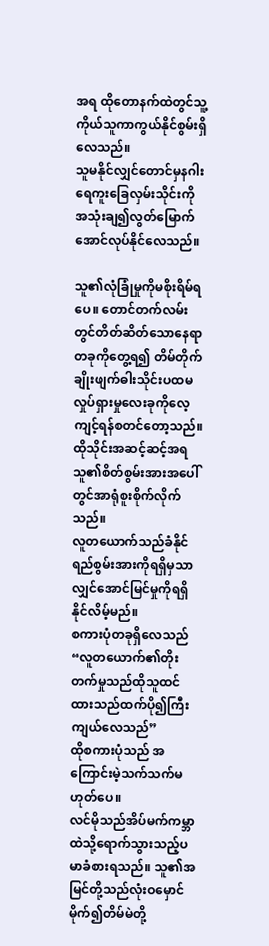အရ ထိုတောနက်ထဲတွင်သူ့ကိုယ်သူကာကွယ်နိုင်စွမ်းရှိလေသည်။
သူမနိုင်လျှင်တောင်မှနဂါးရေကူးခြေလှမ်းသိုင်းကိုအသုံးချ၍လွတ်မြောက်အောင်လုပ်နိုင်လေသည်။

သူ၏လုံခြုံမှုကိုမစိုးရိမ်ရပေ။ တောင်တက်လမ်းတွင်တိတ်ဆိတ်သောနေရာတခုကိုတွေ့ရ၍ တိမ်တိုက်ချိုးဖျက်ဓါးသိုင်းပထမလှုပ်ရှားမှုလေးခုကိုလေ့ကျင့်ရန်စတင်တော့သည်။
ထိုသိုင်းအဆင့်ဆင့်အရ သူ၏စိတ်စွမ်းအားအပေါ်တွင်အာရုံစူးစိုက်လိုက်သည်။
လူတယောက်သည်ခံနိုင်ရည်စွမ်းအားကိုရရှိမှသာလျှင်အောင်မြင်မှုကိုရရှိနိုင်လိမ့်မည်။
စကားပုံတခုရှိလေသည် “လူတယောက်၏တိုးတက်မှုသည်ထိုသူထင်ထားသည်ထက်ပို၍ကြီးကျယ်လေသည်”
ထိုစကားပုံသည် အကြောင်းမဲ့သက်သက်မဟုတ်ပေ။
လင်မိုသည်အိပ်မက်ကမ္ဘာထဲသို့ရောက်သွားသည့်ပမာခံစားရသည်။ သူ၏အမြင်တို့သည်လုံးဝမှောင်မိုက်၍တိမ်မဲတို့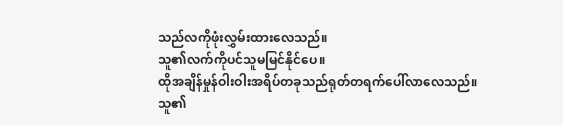သည်လကိုဖုံးလွှမ်းထားလေသည်။
သူ၏လက်ကိုပင်သူမမြင်နိုင်ပေ။
ထိုအချိန်မှုန်ဝါးဝါးအရိပ်တခုသည်ရုတ်တရက်ပေါ်လာလေသည်။
သူ၏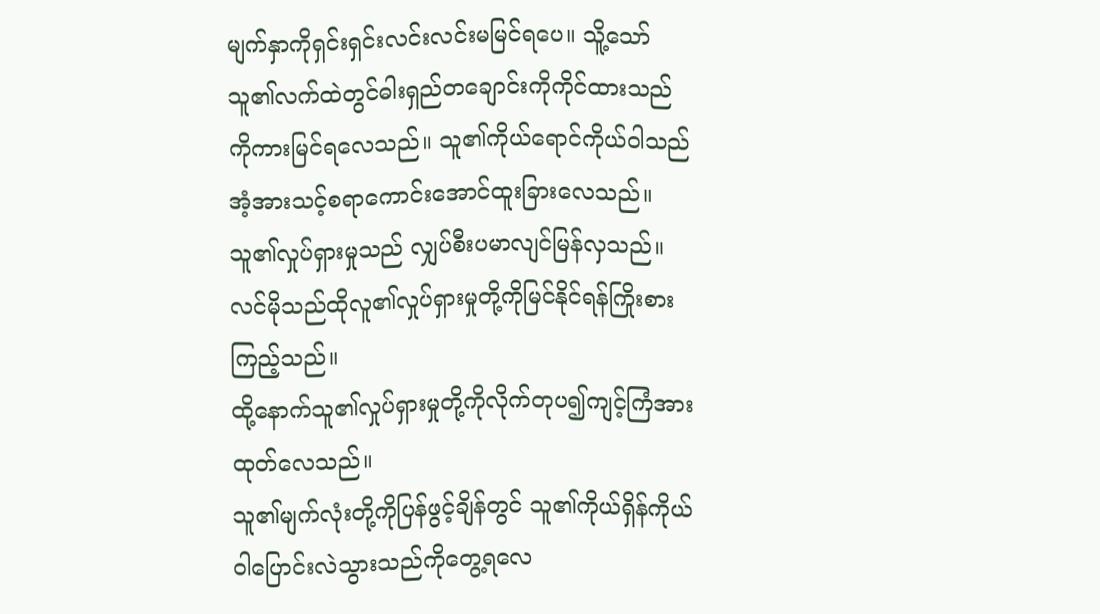မျက်နှာကိုရှင်းရှင်းလင်းလင်းမမြင်ရပေ။ သိူ့သော် သူ၏လက်ထဲတွင်ဓါးရှည်တချောင်းကိုကိုင်ထားသည်ကိုကားမြင်ရလေသည်။ သူ၏ကိုယ်ရောင်ကိုယ်ဝါသည်အံ့အားသင့်စရာကောင်းအောင်ထူးခြားလေသည်။
သူ၏လှုပ်ရှားမှုသည် လျှပ်စီးပမာလျင်မြန်လှသည်။ လင်မိုသည်ထိုလူ၏လှုပ်ရှားမှုတို့ကိုမြင်နိုင်ရန်ကြိုးစားကြည့်သည်။
ထို့နောက်သူ၏လှုပ်ရှားမှုတို့ကိုလိုက်တုပ၍ကျင့်ကြံအားထုတ်လေသည်။
သူ၏မျက်လုံးတို့ကိုပြန်ဖွင့်ချိန်တွင် သူ၏ကိုယ်ရှိန်ကိုယ်ဝါပြောင်းလဲသွားသည်ကိုတွေ့ရလေ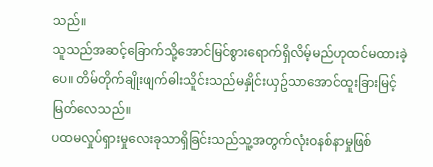သည်။
သူသည်အဆင့်ခြောက်သို့အောင်မြင်စွားရောက်ရှိလိမ့်မည်ဟုထင်မထားခဲ့ပေ။ တိမ်တိုက်ချိုးဖျက်ဓါးသိူင်းသည်မနှိုင်းယှဥ်သာအောင်ထူးခြားမြင့်မြတ်လေသည်။
ပထမလှုပ်ရှားမှုလေးခုသာရှိခြင်းသည်သူ့အတွက်လုံးဝနစ်နာမှုဖြစ်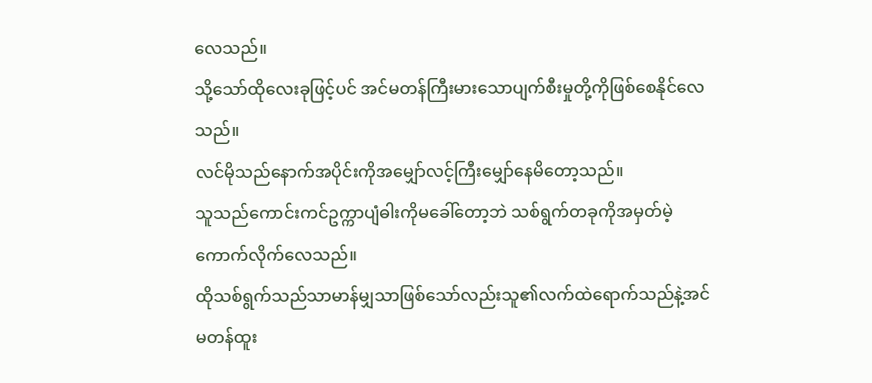လေသည်။
သို့သော်ထိုလေးခုဖြင့်ပင် အင်မတန်ကြီးမားသောပျက်စီးမှုတို့ကိုဖြစ်စေနိုင်လေသည်။
လင်မိုသည်နောက်အပိုင်းကိုအမျှော်လင့်ကြီးမျှော်နေမိတော့သည်။
သူသည်ကောင်းကင်ဥက္ကာပျံဓါးကိုမခေါ်တော့ဘဲ သစ်ရွက်တခုကိုအမှတ်မဲ့ကောက်လိုက်လေသည်။
ထိုသစ်ရွက်သည်သာမာန်မျှသာဖြစ်သော်လည်းသူ၏လက်ထဲရောက်သည်နဲ့အင်မတန်ထူး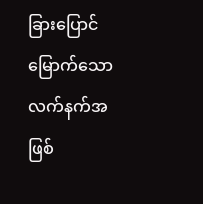ခြားပြောင်မြောက်သောလက်နက်အဖြစ်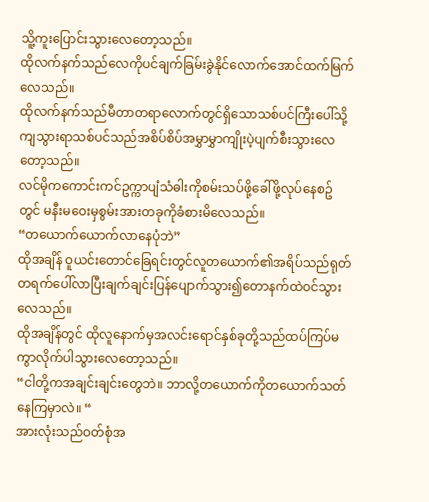သိူ့ကူးပြောင်းသွားလေတော့သည်။
ထိုလက်နက်သည်လေကိုပင်ချက်ခြမ်းခွဲနိုင်လောက်အောင်ထက်မြက်လေသည်။
ထိုလက်နက်သည်မီတာတရာလောက်တွင်ရှိသောသစ်ပင်ကြီးပေါ်သို့ကျသွားရာသစ်ပင်သည်အစိပ်စိပ်အမွှာမွှာကျိုးပဲ့ပျက်စီးသွားလေတော့သည်။
လင်မိုကကောင်းကင်ဥက္ကာပျံသံဓါးကိုစမ်းသပ်ဖို့ခေါ်ဖို့လုပ်နေစဥ်တွင် မနီးမဝေးမှစွမ်းအားတခုကိုခံစားမိလေသည်။
“တယောက်ယောက်လာနေပုံဘဲ”
ထိုအချိန် ဝူယင်းတောင်ခြေရင်းတွင်လူတယောက်၏အရိပ်သည်ရုတ်တရက်ပေါ်လာပြီးချက်ချင်းပြန်ပျောက်သွား၍တောနက်ထဲဝင်သွားလေသည်။
ထိုအချိန်တွင် ထိုလူနောက်မှအလင်းရောင်နှစ်ခုတို့သည်ထပ်ကြပ်မကွာလိုက်ပါသွားလေတော့သည်။
“ငါတို့ကအချင်းချင်းတွေဘဲ။ ဘာလို့တယောက်ကိုတယောက်သတ်နေကြမှာလဲ။ “
အားလုံးသည်ဝတ်စုံအ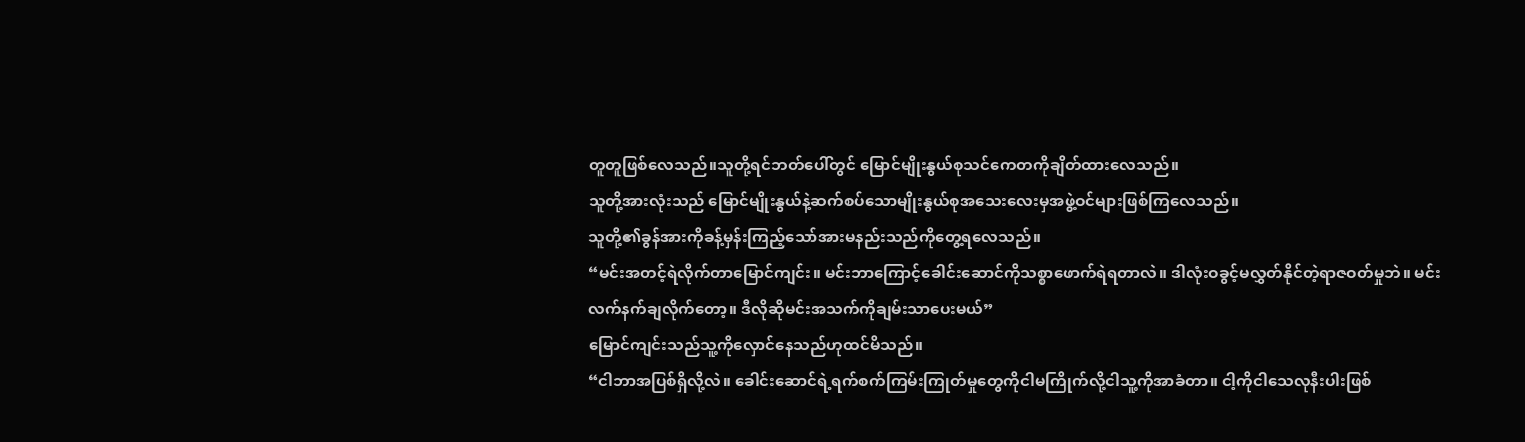တူတူဖြစ်လေသည်။သူတို့ရင်ဘတ်ပေါ်တွင် မြောင်မျိုးနွယ်စုသင်ကေတကိုချိတ်ထားလေသည်။
သူတို့အားလုံးသည် မြောင်မျိုးနွယ်နဲ့ဆက်စပ်သောမျိုးနွယ်စုအသေးလေးမှအဖွဲ့ဝင်များဖြစ်ကြလေသည်။
သူတို့၏ခွန်အားကိုခန့်မှန်းကြည့်သော်အားမနည်းသည်ကိုတွေ့ရလေသည်။
“မင်းအတင့်ရဲလိုက်တာမြောင်ကျင်း။ မင်းဘာကြောင့်ခေါင်းဆောင်ကိုသစ္စာဖောက်ရဲရတာလဲ။ ဒါလုံးဝခွင့်မလွှတ်နိုင်တဲ့ရာဇဝတ်မှုဘဲ။ မင်းလက်နက်ချလိုက်တော့။ ဒီလိုဆိုမင်းအသက်ကိုချမ်းသာပေးမယ်”
မြောင်ကျင်းသည်သူ့ကိုလှောင်နေသည်ဟုထင်မိသည်။
“ငါဘာအပြစ်ရှိလို့လဲ။ ခေါင်းဆောင်ရဲ့ရက်စက်ကြမ်းကြုတ်မှုတွေကိုငါမကြိုက်လို့ငါသူ့ကိုအာခံတာ။ ငါ့ကိုငါသေလုနီးပါးဖြစ်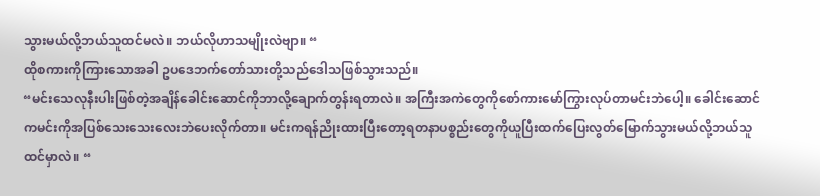သွားမယ်လို့ဘယ်သူထင်မလဲ။ ဘယ်လိုဟာသမျိုးလဲဗျာ။ “
ထိုစကားကိုကြားသောအခါ ဥပဒေဘက်တော်သားတို့သည်ဒေါသဖြစ်သွားသည်။
“မင်းသေလုနီးပါးဖြစ်တဲ့အချိန်ခေါင်းဆောင်ကိုဘာလို့ချောက်တွန်းရတာလဲ။ အကြီးအကဲတွေကိုစော်ကားမော်ကြွားလုပ်တာမင်းဘဲပေါ့။ ခေါင်းဆောင်ကမင်းကိုအပြစ်သေးသေးလေးဘဲပေးလိုက်တာ။ မင်းကရန်ညိုးထားပြီး‌တော့ရတနာပစ္စည်းတွေကိုယူပြီးထက်ပြေးလွတ်မြောက်သွားမယ်လို့ဘယ်သူထင်မှာလဲ။ “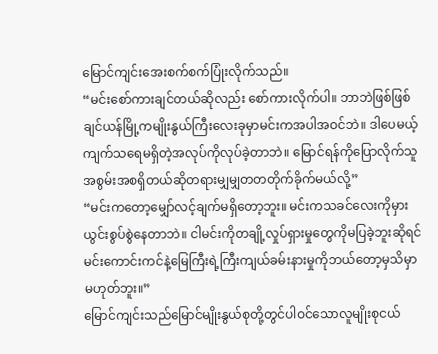မြောင်ကျင်းအေးစက်စက်ပြုံးလိုက်သည်။
“မင်းစော်ကားချင်တယ်ဆိုလည်း ‌စော်ကားလိုက်ပါ။ ဘာဘဲဖြစ်ဖြစ် ချင်ယန်မြို့ကမျိုးနွယ်ကြီးလေးခုမှာမင်းကအပါအဝင်ဘဲ။ ဒါပေမယ့် ကျက်သရေမရှိတဲ့အလုပ်ကိုလုပ်ခဲ့တာဘဲ။ မြောင်ရန်ကိုပြောလိုက်သူအစွမ်းအစရှိတယ်ဆိုတရားမျှမျှတတတိုက်ခိုက်မယ်လို့”
“မင်းကတော့မျှော်လင့်ချက်မရှိတော့ဘူး။ မင်းကသခင်လေးကိုမှားယွင်းစွပ်စွဲနေတာဘဲ။ ငါမင်းကိုတချို့လှုပ်ရှားမှုတွေကိုမပြခဲ့ဘူးဆိုရင်မင်းကောင်းကင်နဲ့မြေကြီးရဲ့ကြီးကျယ်ခမ်းနားမှုကိုဘယ်တော့မှသိမှာမဟုတ်ဘူး။”
မြောင်ကျင်းသည်မြောင်မျိုးနွယ်စုတို့တွင်ပါဝင်သောလူမျိုးစုငယ်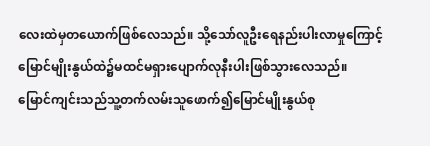လေးထဲမှတယောက်ဖြစ်လေသည်။ သို့သော်လူဦးရေနည်းပါးလာမှုကြောင့် မြောင်မျိုးနွယ်ထဲ၌မထင်မရှားပျောက်လုနီးပါးဖြစ်သွားလေသည်။
မြောင်ကျင်းသည်သူ့တက်လမ်းသူဖောက်၍မြောင်မျိုးနွယ်စု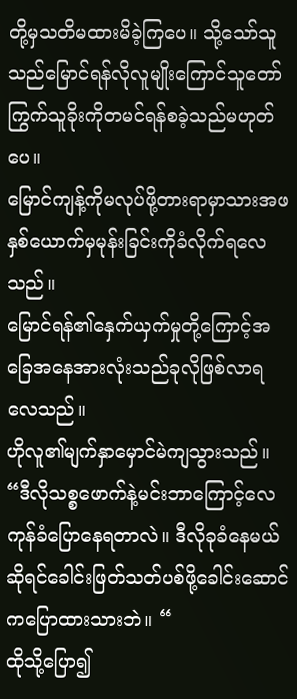တို့မှသတိမထားမိခဲ့ကြပေ။ သို့သော်သူသည်မြောင်ရန်လိုလူမျိုးကြောင်သူတော်ကြွက်သူခိုးကိုတမင်ရန်စခဲ့သည်မဟုတ်ပေ။
မြောင်ကျန့်ကိုမလုပ်ဖို့တားရာမှာသားအဖနှစ်ယောက်မှမုန်းခြင်းကိုခံလိုက်ရလေသည်။
မြောင်ရန်၏နှေက်ယှက်မှုတို့ကြောင့်အခြေအနေအားလုံးသည်ခုလိုဖြစ်လာရလေသည်။
ဟိုလူ၏မျက်နှာမှောင်မဲကျသွားသည်။
“ဒီလိုသစ္စဖောက်နဲ့မင်းဘာကြောင့်လေကုန်ခံပြောနေရတာလဲ။ ဒီလိုခုခံနေမယ်ဆိုရင်ခေါင်းဖြတ်သတ်ပစ်ဖို့ခေါင်းဆောင်ကပြောထားသားဘဲ။ “
ထိုသို့ပြော၍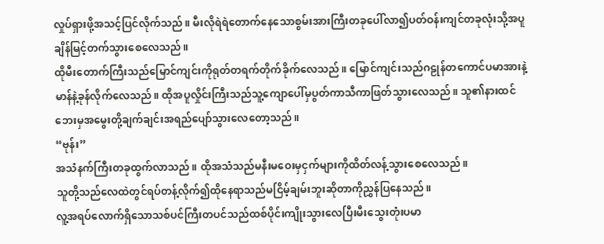လှုပ်ရှားဖို့အသင့်ပြင်လိုက်သည်။ မီးလိုရဲရဲတောက်နေသောစွမ်းအားကြီးတခုပေါ်လာ၍ပတ်ဝန်းကျင်တခုလုံးသို့အပူချိန်မြင့်တက်သွားစေလေသည်။
ထိုမီးတောက်ကြီးသည်မြောင်ကျင်းကိုရုတ်တရက်တိုက်ခိုက်လေသည်။ မြောင်ကျင်းသည်ဂဠုန်တကောင်ပမာအားနဲ့မာန်နဲ့ခုန်လိုက်လေသည်။ ထိုအပူလှိုင်းကြီးသည်သူ့ကျောပေါ်မှပွတ်ကာသီကာဖြတ်သွားလေသည်။ သူ၏နားထင်ဘေးမှအမွေးတို့ချက်ချင်းအရည်ပျော်သွားလေတော့သည်။
“ဗုန်း”
အသံနက်ကြီးတခုထွက်လာသည်။ ထိုအသံသည်မနီးမဝေးမှငှက်များကိုထိတ်လန့်သွားစေလေသည်။
သူတို့သည်လေထဲတွင်ရပ်တန့်လိုက်၍ထိုနေရာသည်မငြိမ့်ချမ်းဘူးဆိုတာကိုညွှန်ပြနေသည်။
လူ့အရပ်လောက်ရှိသောသစ်ပင်ကြီးတပင်သည်ထစ်ပိုင်းကျိုးသွားလေပြီးမီးသွေးတုံးပမာ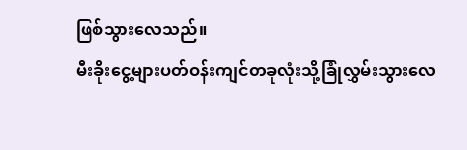ဖြစ်သွားလေသည်။
မီးခိုးငွေ့များပတ်ဝန်းကျင်တခုလုံးသို့ခြုံလွှမ်းသွားလေ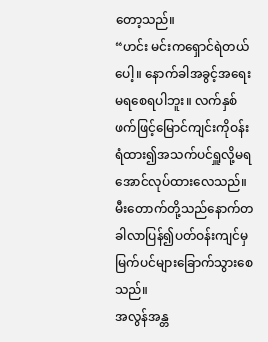တော့သည်။
“ဟင်း မင်းကရှောင်ရဲတယ်ပေါ့။ နောက်ခါအခွင့်အရေးမရစေရပါဘူး။ လက်နှစ်ဖက်ဖြင့်မြောင်ကျင်းကိုဝန်းရံထား၍အသက်ပင်ရှူလို့မရအောင်လုပ်ထားလေသည်။
မီးတောက်တို့သည်နောက်တခါလာပြန်၍ပတ်ဝန်းကျင်မှမြက်ပင်များခြောက်သွားစေသည်။
အလွန်အန္တ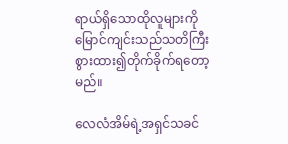ရာယ်ရှိသောထိုလူများကို မြောင်ကျင်းသည်သတိကြီးစွားထား၍တိုက်ခိုက်ရတော့မည်။

လေလံအိမ်ရဲ့အရှင်သခင်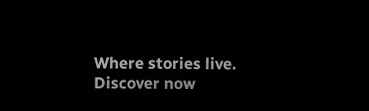Where stories live. Discover now